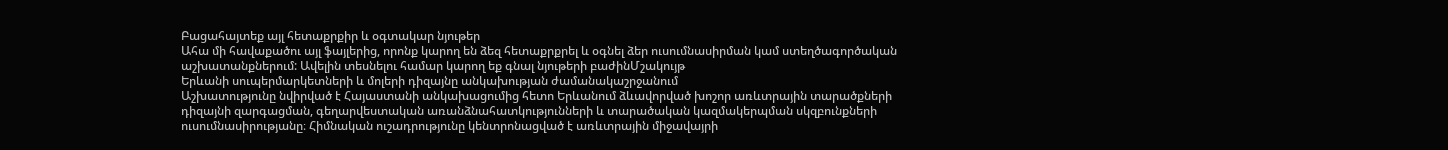Բացահայտեք այլ հետաքրքիր և օգտակար նյութեր
Ահա մի հավաքածու այլ ֆայլերից, որոնք կարող են ձեզ հետաքրքրել և օգնել ձեր ուսումնասիրման կամ ստեղծագործական աշխատանքներում: Ավելին տեսնելու համար կարող եք գնալ նյութերի բաժինՄշակույթ
Երևանի սուպերմարկետների և մոլերի դիզայնը անկախության ժամանակաշրջանում
Աշխատությունը նվիրված է Հայաստանի անկախացումից հետո Երևանում ձևավորված խոշոր առևտրային տարածքների դիզայնի զարգացման, գեղարվեստական առանձնահատկությունների և տարածական կազմակերպման սկզբունքների ուսումնասիրությանը։ Հիմնական ուշադրությունը կենտրոնացված է առևտրային միջավայրի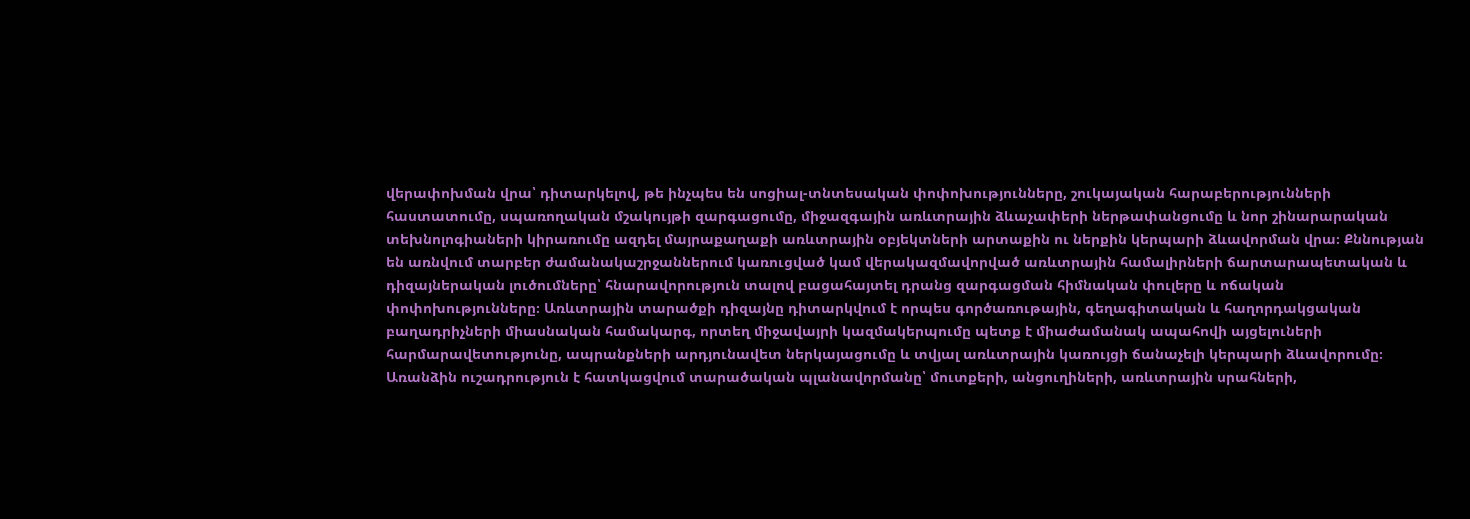վերափոխման վրա՝ դիտարկելով, թե ինչպես են սոցիալ-տնտեսական փոփոխությունները, շուկայական հարաբերությունների հաստատումը, սպառողական մշակույթի զարգացումը, միջազգային առևտրային ձևաչափերի ներթափանցումը և նոր շինարարական տեխնոլոգիաների կիրառումը ազդել մայրաքաղաքի առևտրային օբյեկտների արտաքին ու ներքին կերպարի ձևավորման վրա։ Քննության են առնվում տարբեր ժամանակաշրջաններում կառուցված կամ վերակազմավորված առևտրային համալիրների ճարտարապետական և դիզայներական լուծումները՝ հնարավորություն տալով բացահայտել դրանց զարգացման հիմնական փուլերը և ոճական փոփոխությունները։ Առևտրային տարածքի դիզայնը դիտարկվում է որպես գործառութային, գեղագիտական և հաղորդակցական բաղադրիչների միասնական համակարգ, որտեղ միջավայրի կազմակերպումը պետք է միաժամանակ ապահովի այցելուների հարմարավետությունը, ապրանքների արդյունավետ ներկայացումը և տվյալ առևտրային կառույցի ճանաչելի կերպարի ձևավորումը։ Առանձին ուշադրություն է հատկացվում տարածական պլանավորմանը՝ մուտքերի, անցուղիների, առևտրային սրահների,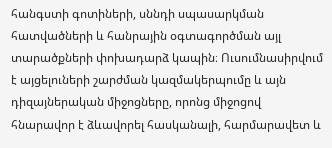հանգստի գոտիների, սննդի սպասարկման հատվածների և հանրային օգտագործման այլ տարածքների փոխադարձ կապին։ Ուսումնասիրվում է այցելուների շարժման կազմակերպումը և այն դիզայներական միջոցները, որոնց միջոցով հնարավոր է ձևավորել հասկանալի, հարմարավետ և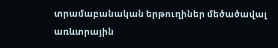տրամաբանական երթուղիներ մեծածավալ առևտրային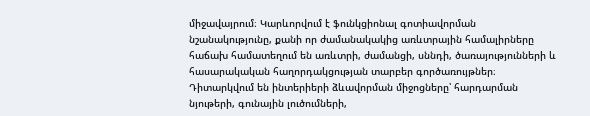միջավայրում։ Կարևորվում է ֆունկցիոնալ գոտիավորման նշանակությունը, քանի որ ժամանակակից առևտրային համալիրները հաճախ համատեղում են առևտրի, ժամանցի, սննդի, ծառայությունների և հասարակական հաղորդակցության տարբեր գործառույթներ։ Դիտարկվում են ինտերիերի ձևավորման միջոցները՝ հարդարման նյութերի, գունային լուծումների,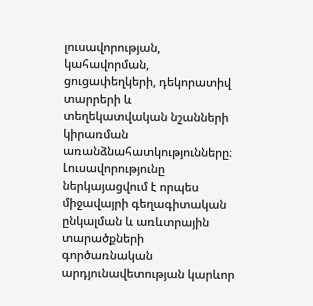լուսավորության, կահավորման, ցուցափեղկերի, դեկորատիվ տարրերի և տեղեկատվական նշանների կիրառման առանձնահատկությունները։ Լուսավորությունը ներկայացվում է որպես միջավայրի գեղագիտական ընկալման և առևտրային տարածքների գործառնական արդյունավետության կարևոր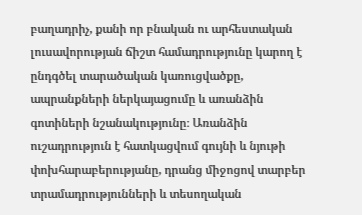բաղադրիչ, քանի որ բնական ու արհեստական լուսավորության ճիշտ համադրությունը կարող է ընդգծել տարածական կառուցվածքը, ապրանքների ներկայացումը և առանձին գոտիների նշանակությունը։ Առանձին ուշադրություն է հատկացվում գույնի և նյութի փոխհարաբերությանը, դրանց միջոցով տարբեր տրամադրությունների և տեսողական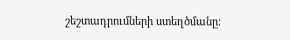շեշտադրումների ստեղծմանը։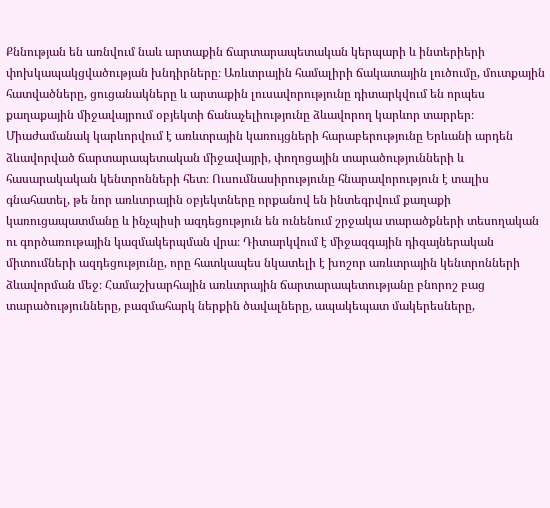Քննության են առնվում նաև արտաքին ճարտարապետական կերպարի և ինտերիերի փոխկապակցվածության խնդիրները։ Առևտրային համալիրի ճակատային լուծումը, մուտքային հատվածները, ցուցանակները և արտաքին լուսավորությունը դիտարկվում են որպես քաղաքային միջավայրում օբյեկտի ճանաչելիությունը ձևավորող կարևոր տարրեր։ Միաժամանակ կարևորվում է առևտրային կառույցների հարաբերությունը Երևանի արդեն ձևավորված ճարտարապետական միջավայրի, փողոցային տարածությունների և հասարակական կենտրոնների հետ։ Ուսումնասիրությունը հնարավորություն է տալիս գնահատել, թե նոր առևտրային օբյեկտները որքանով են ինտեգրվում քաղաքի կառուցապատմանը և ինչպիսի ազդեցություն են ունենում շրջակա տարածքների տեսողական ու գործառութային կազմակերպման վրա։ Դիտարկվում է միջազգային դիզայներական միտումների ազդեցությունը, որը հատկապես նկատելի է խոշոր առևտրային կենտրոնների ձևավորման մեջ։ Համաշխարհային առևտրային ճարտարապետությանը բնորոշ բաց տարածությունները, բազմահարկ ներքին ծավալները, ապակեպատ մակերեսները,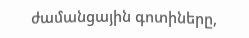ժամանցային գոտիները,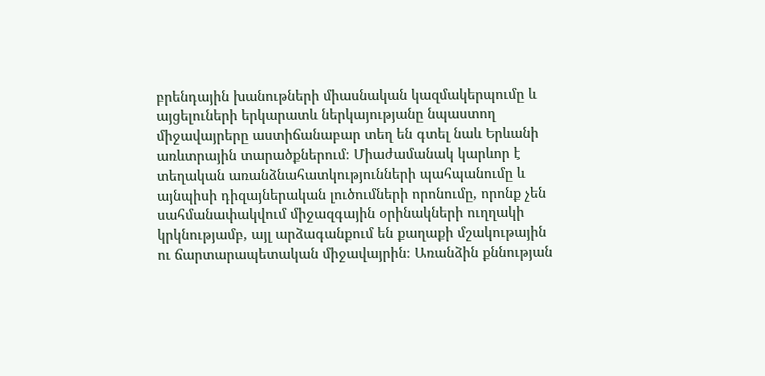բրենդային խանութների միասնական կազմակերպումը և այցելուների երկարատև ներկայությանը նպաստող միջավայրերը աստիճանաբար տեղ են գտել նաև Երևանի առևտրային տարածքներում։ Միաժամանակ կարևոր է տեղական առանձնահատկությունների պահպանումը և այնպիսի դիզայներական լուծումների որոնումը, որոնք չեն սահմանափակվում միջազգային օրինակների ուղղակի կրկնությամբ, այլ արձագանքում են քաղաքի մշակութային ու ճարտարապետական միջավայրին։ Առանձին քննության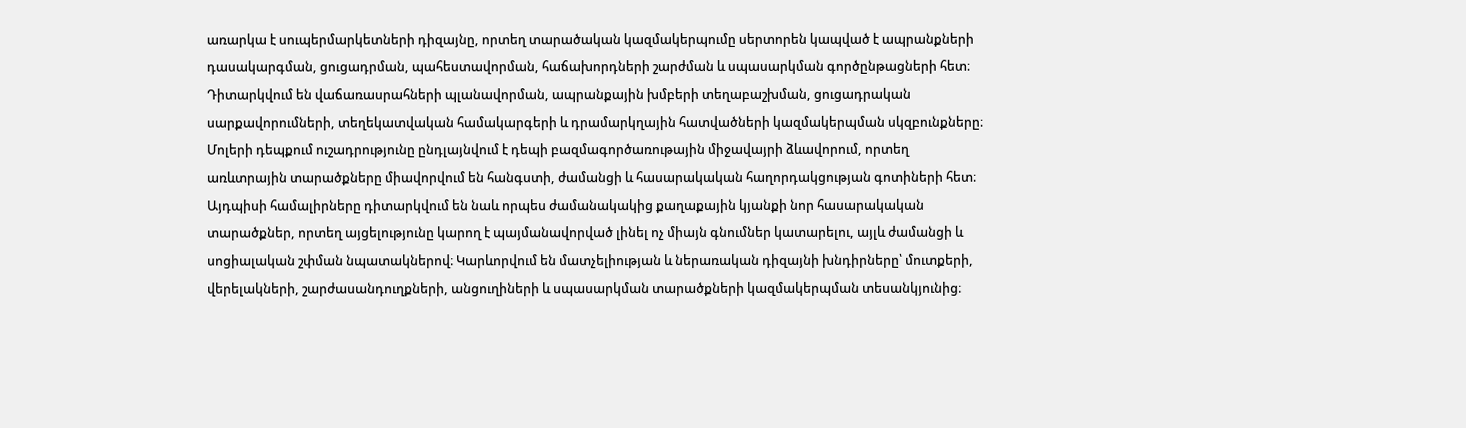առարկա է սուպերմարկետների դիզայնը, որտեղ տարածական կազմակերպումը սերտորեն կապված է ապրանքների դասակարգման, ցուցադրման, պահեստավորման, հաճախորդների շարժման և սպասարկման գործընթացների հետ։ Դիտարկվում են վաճառասրահների պլանավորման, ապրանքային խմբերի տեղաբաշխման, ցուցադրական սարքավորումների, տեղեկատվական համակարգերի և դրամարկղային հատվածների կազմակերպման սկզբունքները։ Մոլերի դեպքում ուշադրությունը ընդլայնվում է դեպի բազմագործառութային միջավայրի ձևավորում, որտեղ առևտրային տարածքները միավորվում են հանգստի, ժամանցի և հասարակական հաղորդակցության գոտիների հետ։ Այդպիսի համալիրները դիտարկվում են նաև որպես ժամանակակից քաղաքային կյանքի նոր հասարակական տարածքներ, որտեղ այցելությունը կարող է պայմանավորված լինել ոչ միայն գնումներ կատարելու, այլև ժամանցի և սոցիալական շփման նպատակներով։ Կարևորվում են մատչելիության և ներառական դիզայնի խնդիրները՝ մուտքերի, վերելակների, շարժասանդուղքների, անցուղիների և սպասարկման տարածքների կազմակերպման տեսանկյունից։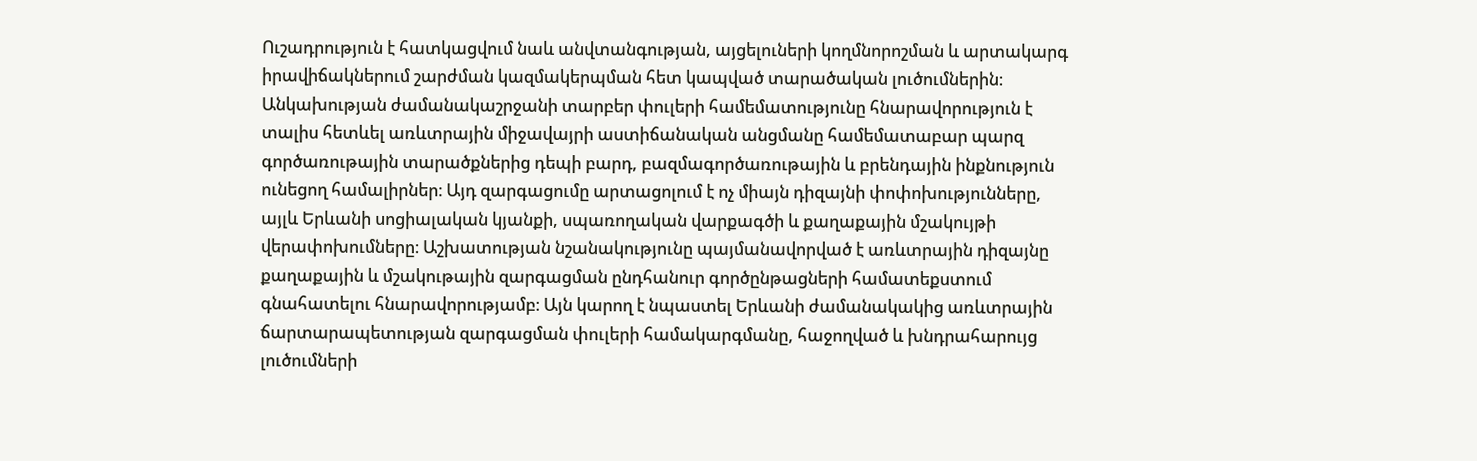Ուշադրություն է հատկացվում նաև անվտանգության, այցելուների կողմնորոշման և արտակարգ իրավիճակներում շարժման կազմակերպման հետ կապված տարածական լուծումներին։ Անկախության ժամանակաշրջանի տարբեր փուլերի համեմատությունը հնարավորություն է տալիս հետևել առևտրային միջավայրի աստիճանական անցմանը համեմատաբար պարզ գործառութային տարածքներից դեպի բարդ, բազմագործառութային և բրենդային ինքնություն ունեցող համալիրներ։ Այդ զարգացումը արտացոլում է ոչ միայն դիզայնի փոփոխությունները, այլև Երևանի սոցիալական կյանքի, սպառողական վարքագծի և քաղաքային մշակույթի վերափոխումները։ Աշխատության նշանակությունը պայմանավորված է առևտրային դիզայնը քաղաքային և մշակութային զարգացման ընդհանուր գործընթացների համատեքստում գնահատելու հնարավորությամբ։ Այն կարող է նպաստել Երևանի ժամանակակից առևտրային ճարտարապետության զարգացման փուլերի համակարգմանը, հաջողված և խնդրահարույց լուծումների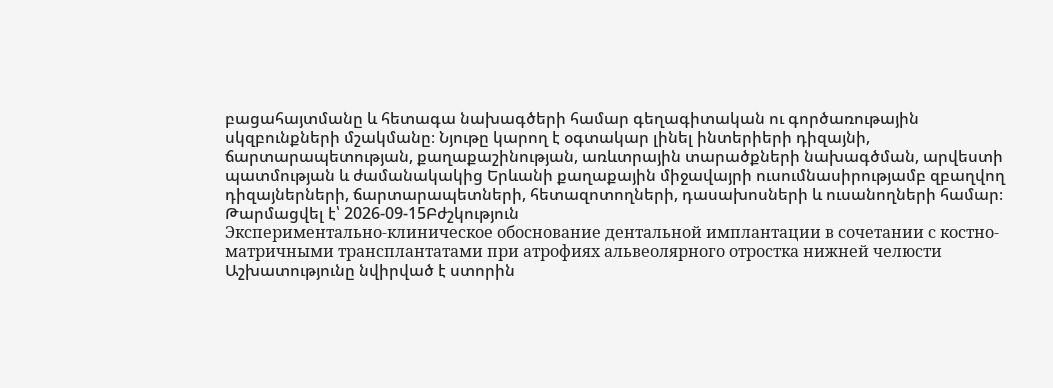բացահայտմանը և հետագա նախագծերի համար գեղագիտական ու գործառութային սկզբունքների մշակմանը։ Նյութը կարող է օգտակար լինել ինտերիերի դիզայնի, ճարտարապետության, քաղաքաշինության, առևտրային տարածքների նախագծման, արվեստի պատմության և ժամանակակից Երևանի քաղաքային միջավայրի ուսումնասիրությամբ զբաղվող դիզայներների, ճարտարապետների, հետազոտողների, դասախոսների և ուսանողների համար։
Թարմացվել է՝ 2026-09-15Բժշկություն
Экспериментально-клиническое обоснование дентальной имплантации в сочетании с костно-матричными трансплантатами при атрофиях альвеолярного отростка нижней челюсти
Աշխատությունը նվիրված է ստորին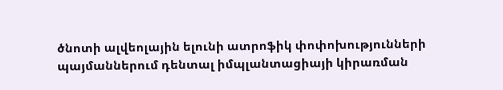ծնոտի ալվեոլային ելունի ատրոֆիկ փոփոխությունների պայմաններում դենտալ իմպլանտացիայի կիրառման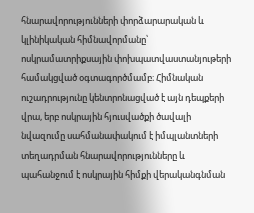հնարավորությունների փորձարարական և կլինիկական հիմնավորմանը՝ ոսկրամատրիքսային փոխպատվաստանյութերի համակցված օգտագործմամբ։ Հիմնական ուշադրությունը կենտրոնացված է այն դեպքերի վրա, երբ ոսկրային հյուսվածքի ծավալի նվազումը սահմանափակում է իմպլանտների տեղադրման հնարավորությունները և պահանջում է ոսկրային հիմքի վերականգնման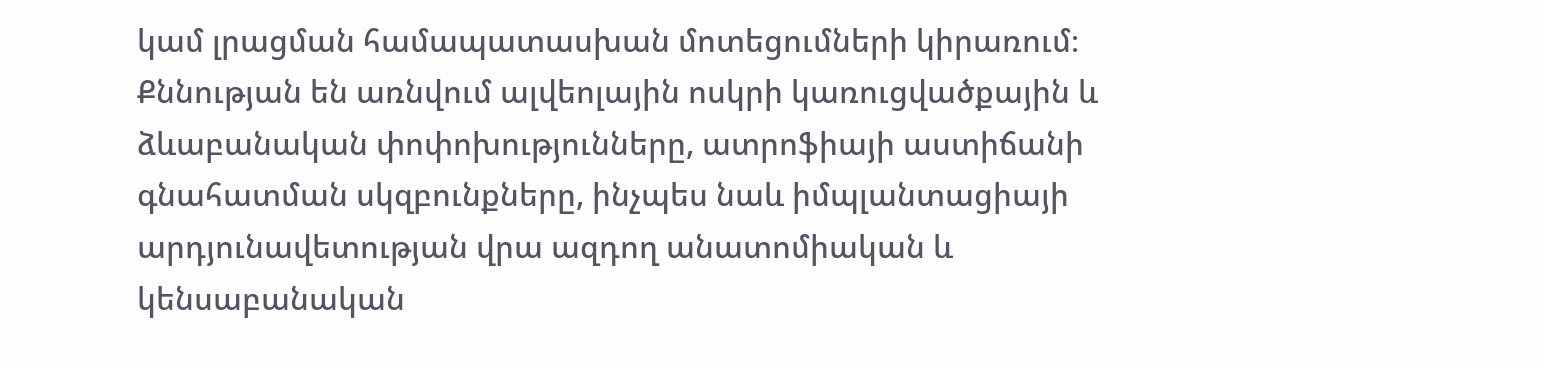կամ լրացման համապատասխան մոտեցումների կիրառում։ Քննության են առնվում ալվեոլային ոսկրի կառուցվածքային և ձևաբանական փոփոխությունները, ատրոֆիայի աստիճանի գնահատման սկզբունքները, ինչպես նաև իմպլանտացիայի արդյունավետության վրա ազդող անատոմիական և կենսաբանական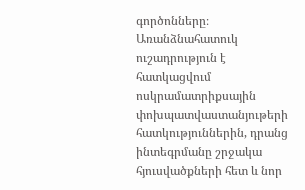գործոնները։ Առանձնահատուկ ուշադրություն է հատկացվում ոսկրամատրիքսային փոխպատվաստանյութերի հատկություններին, դրանց ինտեգրմանը շրջակա հյուսվածքների հետ և նոր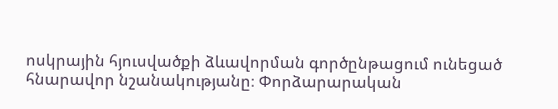ոսկրային հյուսվածքի ձևավորման գործընթացում ունեցած հնարավոր նշանակությանը։ Փորձարարական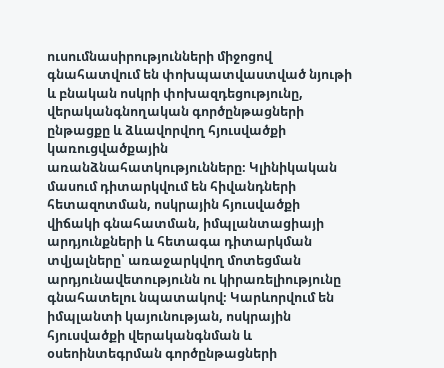ուսումնասիրությունների միջոցով գնահատվում են փոխպատվաստված նյութի և բնական ոսկրի փոխազդեցությունը, վերականգնողական գործընթացների ընթացքը և ձևավորվող հյուսվածքի կառուցվածքային առանձնահատկությունները։ Կլինիկական մասում դիտարկվում են հիվանդների հետազոտման, ոսկրային հյուսվածքի վիճակի գնահատման, իմպլանտացիայի արդյունքների և հետագա դիտարկման տվյալները՝ առաջարկվող մոտեցման արդյունավետությունն ու կիրառելիությունը գնահատելու նպատակով։ Կարևորվում են իմպլանտի կայունության, ոսկրային հյուսվածքի վերականգնման և օսեոինտեգրման գործընթացների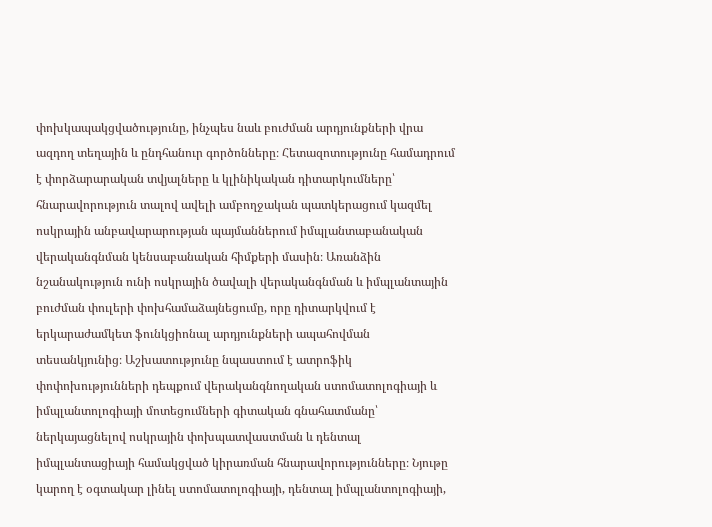փոխկապակցվածությունը, ինչպես նաև բուժման արդյունքների վրա ազդող տեղային և ընդհանուր գործոնները։ Հետազոտությունը համադրում է փորձարարական տվյալները և կլինիկական դիտարկումները՝ հնարավորություն տալով ավելի ամբողջական պատկերացում կազմել ոսկրային անբավարարության պայմաններում իմպլանտաբանական վերականգնման կենսաբանական հիմքերի մասին։ Առանձին նշանակություն ունի ոսկրային ծավալի վերականգնման և իմպլանտային բուժման փուլերի փոխհամաձայնեցումը, որը դիտարկվում է երկարաժամկետ ֆունկցիոնալ արդյունքների ապահովման տեսանկյունից։ Աշխատությունը նպաստում է ատրոֆիկ փոփոխությունների դեպքում վերականգնողական ստոմատոլոգիայի և իմպլանտոլոգիայի մոտեցումների գիտական գնահատմանը՝ ներկայացնելով ոսկրային փոխպատվաստման և դենտալ իմպլանտացիայի համակցված կիրառման հնարավորությունները։ Նյութը կարող է օգտակար լինել ստոմատոլոգիայի, դենտալ իմպլանտոլոգիայի,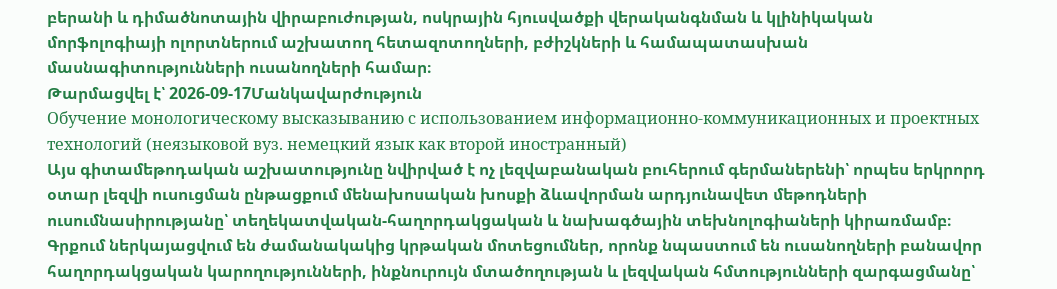բերանի և դիմածնոտային վիրաբուժության, ոսկրային հյուսվածքի վերականգնման և կլինիկական մորֆոլոգիայի ոլորտներում աշխատող հետազոտողների, բժիշկների և համապատասխան մասնագիտությունների ուսանողների համար։
Թարմացվել է՝ 2026-09-17Մանկավարժություն
Обучение монологическому высказыванию с использованием информационно-коммуникационных и проектных технологий (неязыковой вуз. немецкий язык как второй иностранный)
Այս գիտամեթոդական աշխատությունը նվիրված է ոչ լեզվաբանական բուհերում գերմաներենի՝ որպես երկրորդ օտար լեզվի ուսուցման ընթացքում մենախոսական խոսքի ձևավորման արդյունավետ մեթոդների ուսումնասիրությանը՝ տեղեկատվական-հաղորդակցական և նախագծային տեխնոլոգիաների կիրառմամբ։ Գրքում ներկայացվում են ժամանակակից կրթական մոտեցումներ, որոնք նպաստում են ուսանողների բանավոր հաղորդակցական կարողությունների, ինքնուրույն մտածողության և լեզվական հմտությունների զարգացմանը՝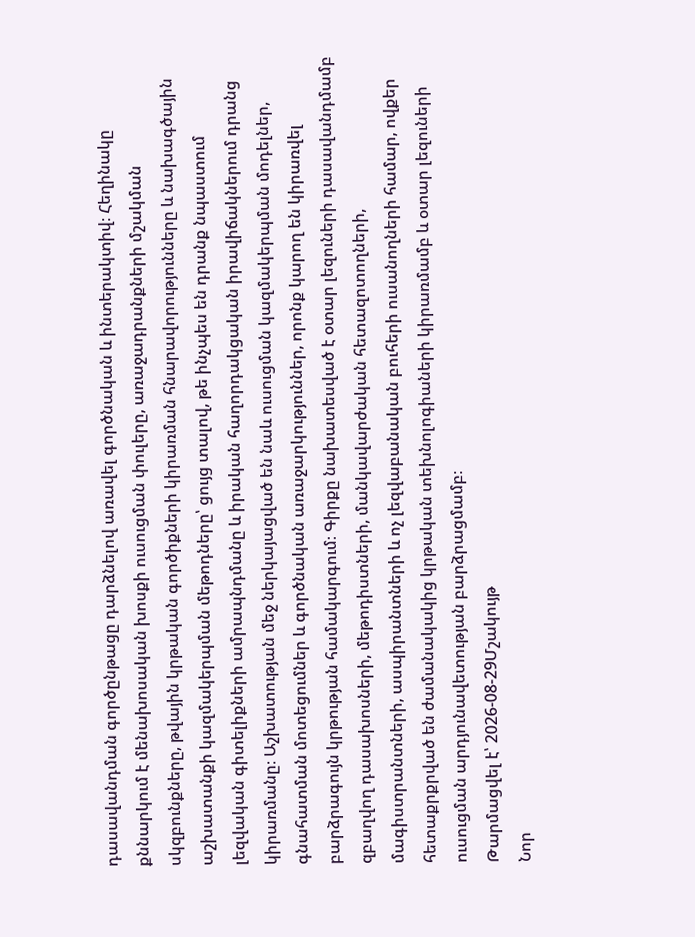դասավանդման գործընթացը դարձնելով առավել գործնական և ինտերակտիվ։ Հեղինակը քննարկում է մենախոսական խոսքի ուսուցման փուլերը, առաջադրանքների մշակման սկզբունքները, թվային կրթական գործիքների կիրառման հնարավորությունները և նախագծային աշխատանքի կազմակերպման մեթոդները՝ ցույց տալով, թե ինչպես են դրանք նպաստում լեզվական գիտելիքների ամրապնդմանը և իրական հաղորդակցական իրավիճակներում դրանց կիրառմանը։ Աշխատության մեջ ներկայացված են նաև ուսուցման կազմակերպման մոդելներ, գնահատման մոտեցումներ և գործնական առաջարկություններ, որոնք կարող են կիրառվել բարձրագույն կրթության համակարգում։ Գիրքը նախատեսված է օտար լեզուների դասավանդմամբ զբաղվող դասախոսների, մեթոդիստների, մանկավարժական հետազոտողների, մագիստրանտների, ասպիրանտների և ոչ լեզվաբանական բուհերի ուսանողների համար, ովքեր հետաքրքրված են ժամանակակից կրթական տեխնոլոգիաների կիրառմամբ և օտար լեզուների ուսուցման արդյունավետության բարձրացմամբ։
Թարմացվել է՝ 2026-08-29Մշակույթ
Նոր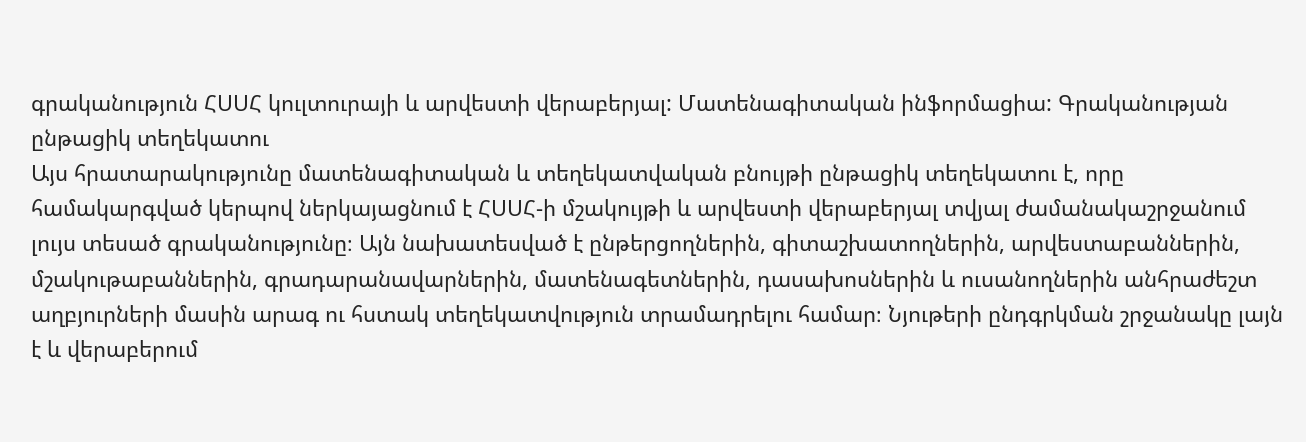գրականություն ՀՍՍՀ կուլտուրայի և արվեստի վերաբերյալ: Մատենագիտական ինֆորմացիա: Գրականության ընթացիկ տեղեկատու
Այս հրատարակությունը մատենագիտական և տեղեկատվական բնույթի ընթացիկ տեղեկատու է, որը համակարգված կերպով ներկայացնում է ՀՍՍՀ-ի մշակույթի և արվեստի վերաբերյալ տվյալ ժամանակաշրջանում լույս տեսած գրականությունը։ Այն նախատեսված է ընթերցողներին, գիտաշխատողներին, արվեստաբաններին, մշակութաբաններին, գրադարանավարներին, մատենագետներին, դասախոսներին և ուսանողներին անհրաժեշտ աղբյուրների մասին արագ ու հստակ տեղեկատվություն տրամադրելու համար։ Նյութերի ընդգրկման շրջանակը լայն է և վերաբերում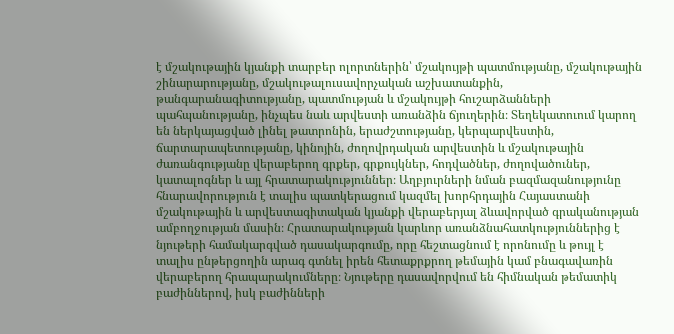է մշակութային կյանքի տարբեր ոլորտներին՝ մշակույթի պատմությանը, մշակութային շինարարությանը, մշակութալուսավորչական աշխատանքին, թանգարանագիտությանը, պատմության և մշակույթի հուշարձանների պահպանությանը, ինչպես նաև արվեստի առանձին ճյուղերին։ Տեղեկատուում կարող են ներկայացված լինել թատրոնին, երաժշտությանը, կերպարվեստին, ճարտարապետությանը, կինոյին, ժողովրդական արվեստին և մշակութային ժառանգությանը վերաբերող գրքեր, գրքույկներ, հոդվածներ, ժողովածուներ, կատալոգներ և այլ հրատարակություններ։ Աղբյուրների նման բազմազանությունը հնարավորություն է տալիս պատկերացում կազմել խորհրդային Հայաստանի մշակութային և արվեստագիտական կյանքի վերաբերյալ ձևավորված գրականության ամբողջության մասին։ Հրատարակության կարևոր առանձնահատկություններից է նյութերի համակարգված դասակարգումը, որը հեշտացնում է որոնումը և թույլ է տալիս ընթերցողին արագ գտնել իրեն հետաքրքրող թեմային կամ բնագավառին վերաբերող հրապարակումները։ Նյութերը դասավորվում են հիմնական թեմատիկ բաժիններով, իսկ բաժինների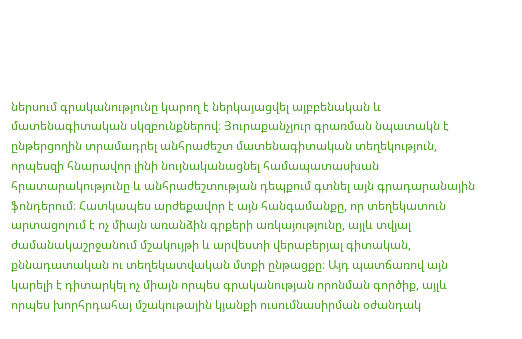ներսում գրականությունը կարող է ներկայացվել այբբենական և մատենագիտական սկզբունքներով։ Յուրաքանչյուր գրառման նպատակն է ընթերցողին տրամադրել անհրաժեշտ մատենագիտական տեղեկություն, որպեսզի հնարավոր լինի նույնականացնել համապատասխան հրատարակությունը և անհրաժեշտության դեպքում գտնել այն գրադարանային ֆոնդերում։ Հատկապես արժեքավոր է այն հանգամանքը, որ տեղեկատուն արտացոլում է ոչ միայն առանձին գրքերի առկայությունը, այլև տվյալ ժամանակաշրջանում մշակույթի և արվեստի վերաբերյալ գիտական, քննադատական ու տեղեկատվական մտքի ընթացքը։ Այդ պատճառով այն կարելի է դիտարկել ոչ միայն որպես գրականության որոնման գործիք, այլև որպես խորհրդահայ մշակութային կյանքի ուսումնասիրման օժանդակ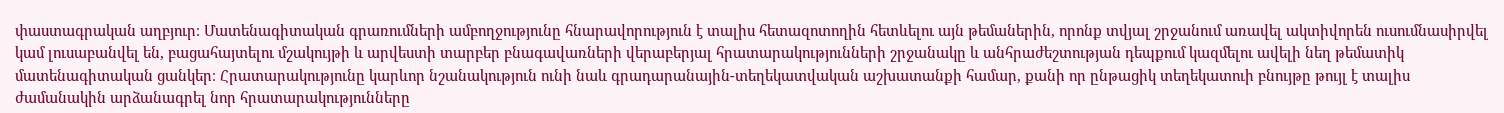փաստագրական աղբյուր։ Մատենագիտական գրառումների ամբողջությունը հնարավորություն է տալիս հետազոտողին հետևելու այն թեմաներին, որոնք տվյալ շրջանում առավել ակտիվորեն ուսումնասիրվել կամ լուսաբանվել են, բացահայտելու մշակույթի և արվեստի տարբեր բնագավառների վերաբերյալ հրատարակությունների շրջանակը և անհրաժեշտության դեպքում կազմելու ավելի նեղ թեմատիկ մատենագիտական ցանկեր։ Հրատարակությունը կարևոր նշանակություն ունի նաև գրադարանային-տեղեկատվական աշխատանքի համար, քանի որ ընթացիկ տեղեկատուի բնույթը թույլ է տալիս ժամանակին արձանագրել նոր հրատարակությունները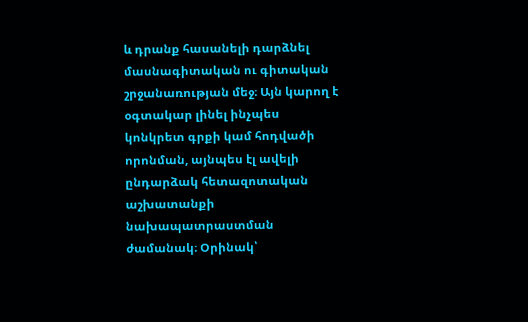և դրանք հասանելի դարձնել մասնագիտական ու գիտական շրջանառության մեջ։ Այն կարող է օգտակար լինել ինչպես կոնկրետ գրքի կամ հոդվածի որոնման, այնպես էլ ավելի ընդարձակ հետազոտական աշխատանքի նախապատրաստման ժամանակ։ Օրինակ՝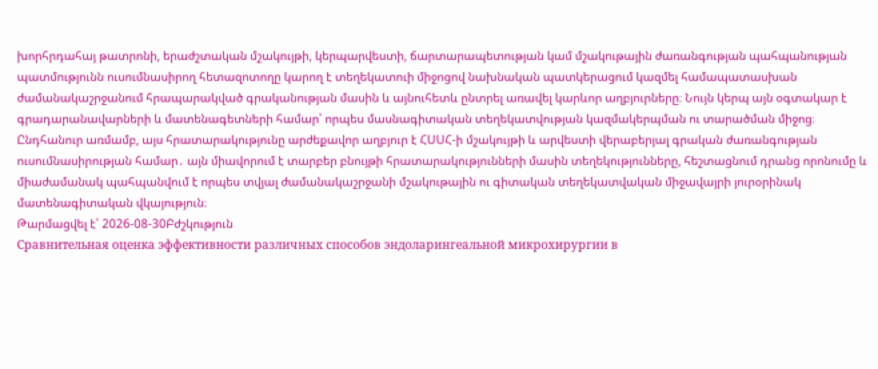խորհրդահայ թատրոնի, երաժշտական մշակույթի, կերպարվեստի, ճարտարապետության կամ մշակութային ժառանգության պահպանության պատմությունն ուսումնասիրող հետազոտողը կարող է տեղեկատուի միջոցով նախնական պատկերացում կազմել համապատասխան ժամանակաշրջանում հրապարակված գրականության մասին և այնուհետև ընտրել առավել կարևոր աղբյուրները։ Նույն կերպ այն օգտակար է գրադարանավարների և մատենագետների համար՝ որպես մասնագիտական տեղեկատվության կազմակերպման ու տարածման միջոց։ Ընդհանուր առմամբ, այս հրատարակությունը արժեքավոր աղբյուր է ՀՍՍՀ-ի մշակույթի և արվեստի վերաբերյալ գրական ժառանգության ուսումնասիրության համար․ այն միավորում է տարբեր բնույթի հրատարակությունների մասին տեղեկությունները, հեշտացնում դրանց որոնումը և միաժամանակ պահպանվում է որպես տվյալ ժամանակաշրջանի մշակութային ու գիտական տեղեկատվական միջավայրի յուրօրինակ մատենագիտական վկայություն։
Թարմացվել է՝ 2026-08-30Բժշկություն
Сравнительная оценка эффективности различных способов эндоларингеальной микрохирургии в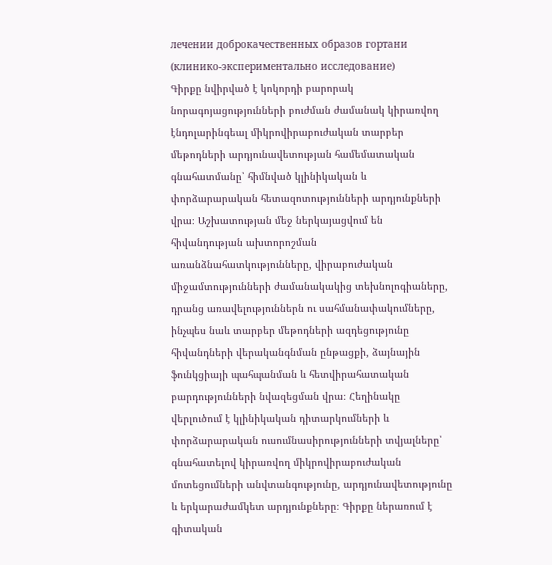лечении доброкачественных образов гортани (клинико-экспериментально исследование)
Գիրքը նվիրված է կոկորդի բարորակ նորագոյացությունների բուժման ժամանակ կիրառվող էնդոլարինգեալ միկրովիրաբուժական տարբեր մեթոդների արդյունավետության համեմատական գնահատմանը՝ հիմնված կլինիկական և փորձարարական հետազոտությունների արդյունքների վրա։ Աշխատության մեջ ներկայացվում են հիվանդության ախտորոշման առանձնահատկությունները, վիրաբուժական միջամտությունների ժամանակակից տեխնոլոգիաները, դրանց առավելություններն ու սահմանափակումները, ինչպես նաև տարբեր մեթոդների ազդեցությունը հիվանդների վերականգնման ընթացքի, ձայնային ֆունկցիայի պահպանման և հետվիրահատական բարդությունների նվազեցման վրա։ Հեղինակը վերլուծում է կլինիկական դիտարկումների և փորձարարական ուսումնասիրությունների տվյալները՝ գնահատելով կիրառվող միկրովիրաբուժական մոտեցումների անվտանգությունը, արդյունավետությունը և երկարաժամկետ արդյունքները։ Գիրքը ներառում է գիտական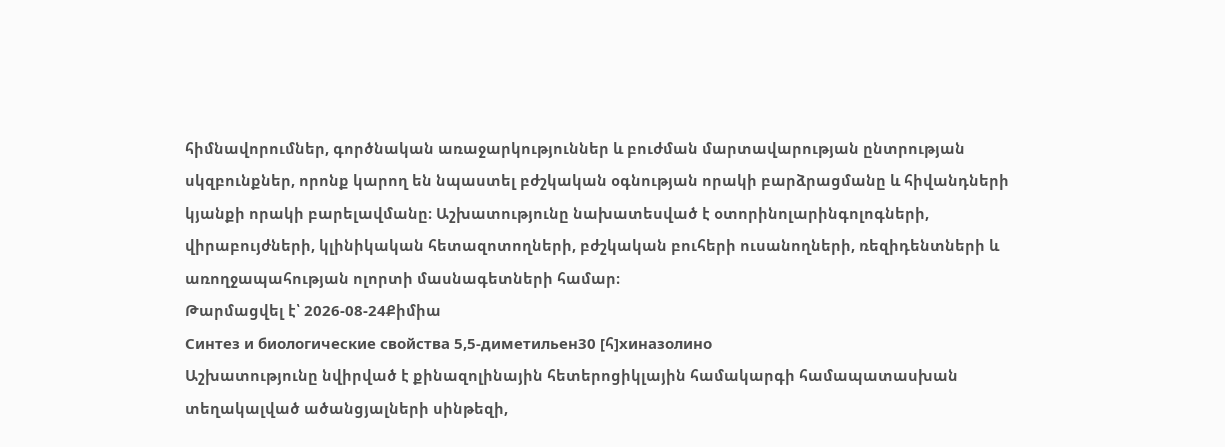հիմնավորումներ, գործնական առաջարկություններ և բուժման մարտավարության ընտրության սկզբունքներ, որոնք կարող են նպաստել բժշկական օգնության որակի բարձրացմանը և հիվանդների կյանքի որակի բարելավմանը։ Աշխատությունը նախատեսված է օտորինոլարինգոլոգների, վիրաբույժների, կլինիկական հետազոտողների, բժշկական բուհերի ուսանողների, ռեզիդենտների և առողջապահության ոլորտի մասնագետների համար։
Թարմացվել է՝ 2026-08-24Քիմիա
Синтез и биологические свойства 5,5-диметильен30 [հ]хиназолино
Աշխատությունը նվիրված է քինազոլինային հետերոցիկլային համակարգի համապատասխան տեղակալված ածանցյալների սինթեզի,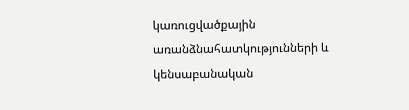կառուցվածքային առանձնահատկությունների և կենսաբանական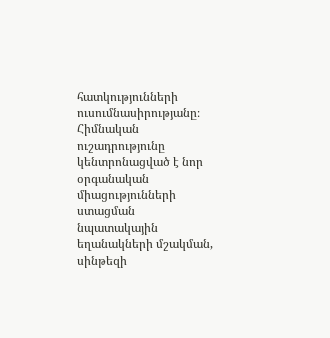հատկությունների ուսումնասիրությանը։ Հիմնական ուշադրությունը կենտրոնացված է նոր օրգանական միացությունների ստացման նպատակային եղանակների մշակման, սինթեզի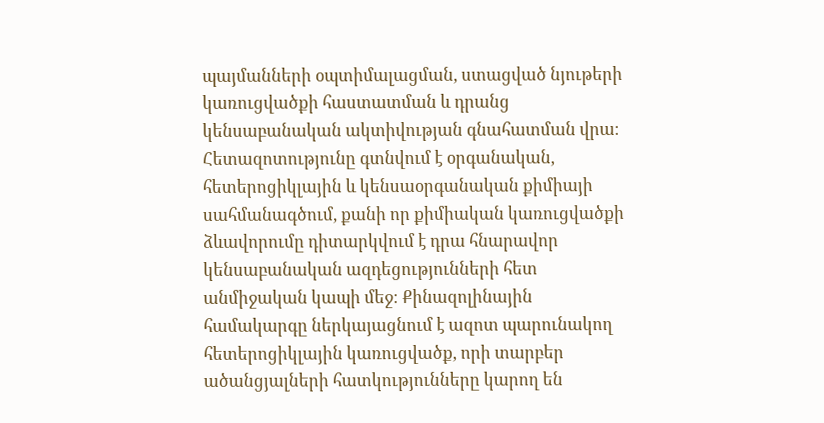պայմանների օպտիմալացման, ստացված նյութերի կառուցվածքի հաստատման և դրանց կենսաբանական ակտիվության գնահատման վրա։ Հետազոտությունը գտնվում է օրգանական, հետերոցիկլային և կենսաօրգանական քիմիայի սահմանագծում, քանի որ քիմիական կառուցվածքի ձևավորումը դիտարկվում է դրա հնարավոր կենսաբանական ազդեցությունների հետ անմիջական կապի մեջ։ Քինազոլինային համակարգը ներկայացնում է ազոտ պարունակող հետերոցիկլային կառուցվածք, որի տարբեր ածանցյալների հատկությունները կարող են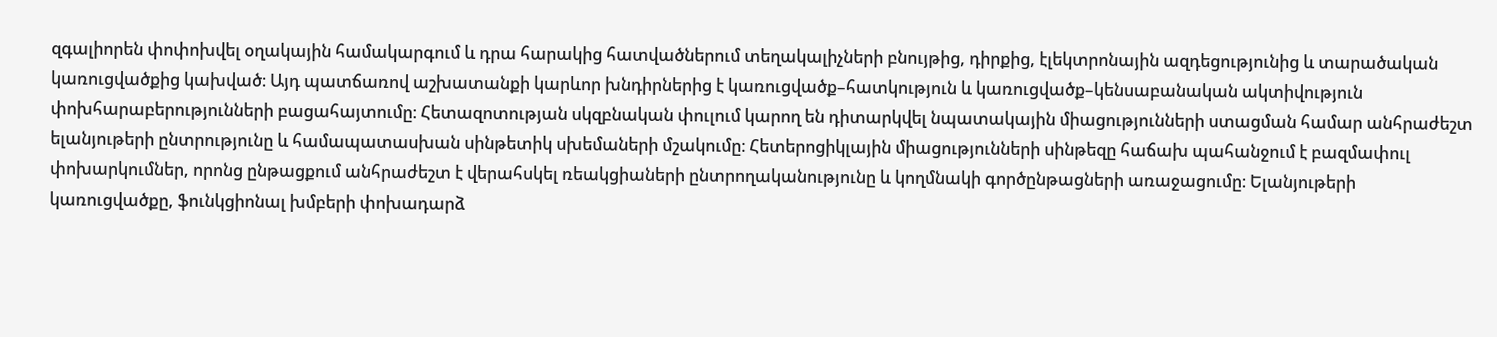զգալիորեն փոփոխվել օղակային համակարգում և դրա հարակից հատվածներում տեղակալիչների բնույթից, դիրքից, էլեկտրոնային ազդեցությունից և տարածական կառուցվածքից կախված։ Այդ պատճառով աշխատանքի կարևոր խնդիրներից է կառուցվածք–հատկություն և կառուցվածք–կենսաբանական ակտիվություն փոխհարաբերությունների բացահայտումը։ Հետազոտության սկզբնական փուլում կարող են դիտարկվել նպատակային միացությունների ստացման համար անհրաժեշտ ելանյութերի ընտրությունը և համապատասխան սինթետիկ սխեմաների մշակումը։ Հետերոցիկլային միացությունների սինթեզը հաճախ պահանջում է բազմափուլ փոխարկումներ, որոնց ընթացքում անհրաժեշտ է վերահսկել ռեակցիաների ընտրողականությունը և կողմնակի գործընթացների առաջացումը։ Ելանյութերի կառուցվածքը, ֆունկցիոնալ խմբերի փոխադարձ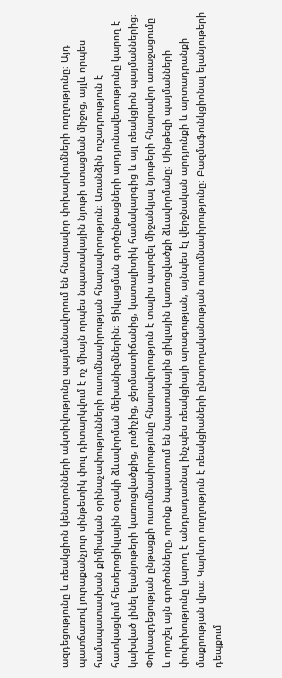ազդեցությունը և ռեակցիոն կենտրոնների ակտիվությունը պայմանավորում են հնարավոր փոխարկումների ուղղությունը։ Այդ պատճառով յուրաքանչյուր սինթետիկ փուլ դիտարկվում է ոչ միայն որպես նպատակային նյութի ստացման միջոց, այլև որպես համապատասխան քիմիական օրինաչափությունների ուսումնասիրության հնարավորություն։ Առանձին ուշադրություն է հատկացվում հետերոցիկլային օղակի ձևավորման մեխանիզմներին։ Ցիկլացման գործընթացների արդյունավետությունը կարող է կախված լինել ելանյութերի կառուցվածքից, լուծիչից, ջերմաստիճանից, կատալիտիկ համակարգից և այլ ռեակցիոն պայմաններից։ Փոխազդեցության ընթացքի ուսումնասիրությունը հնարավորություն է տալիս պարզել միջանկյալ նյութերի հնարավոր առաջացումը և որոշել այն գործոնները, որոնք նպաստում են նպատակային ցիկլային կառուցվածքի ձևավորմանը։ Սինթեզի պայմանների փոփոխությունը կարող է անդրադառնալ ինչպես ռեակցիայի արագության, այնպես էլ վերջնական արդյունքի և արտադրանքի մաքրության վրա։ Կարևոր ուղղություն է ռեակցիաների ընտրողականության ուսումնասիրությունը։ Բազմաֆունկցիոնալ ելանյութերի դեպքում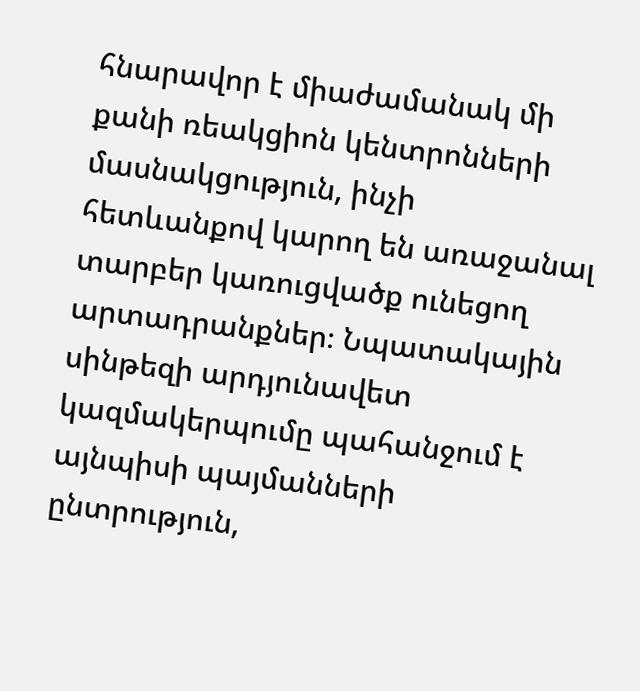հնարավոր է միաժամանակ մի քանի ռեակցիոն կենտրոնների մասնակցություն, ինչի հետևանքով կարող են առաջանալ տարբեր կառուցվածք ունեցող արտադրանքներ։ Նպատակային սինթեզի արդյունավետ կազմակերպումը պահանջում է այնպիսի պայմանների ընտրություն,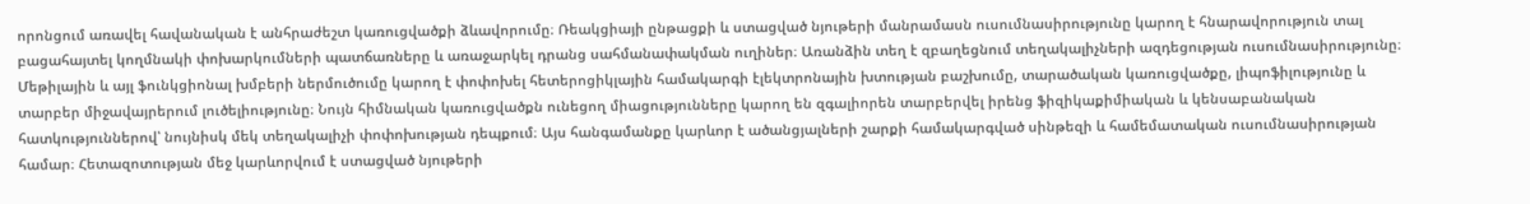որոնցում առավել հավանական է անհրաժեշտ կառուցվածքի ձևավորումը։ Ռեակցիայի ընթացքի և ստացված նյութերի մանրամասն ուսումնասիրությունը կարող է հնարավորություն տալ բացահայտել կողմնակի փոխարկումների պատճառները և առաջարկել դրանց սահմանափակման ուղիներ։ Առանձին տեղ է զբաղեցնում տեղակալիչների ազդեցության ուսումնասիրությունը։ Մեթիլային և այլ ֆունկցիոնալ խմբերի ներմուծումը կարող է փոփոխել հետերոցիկլային համակարգի էլեկտրոնային խտության բաշխումը, տարածական կառուցվածքը, լիպոֆիլությունը և տարբեր միջավայրերում լուծելիությունը։ Նույն հիմնական կառուցվածքն ունեցող միացությունները կարող են զգալիորեն տարբերվել իրենց ֆիզիկաքիմիական և կենսաբանական հատկություններով՝ նույնիսկ մեկ տեղակալիչի փոփոխության դեպքում։ Այս հանգամանքը կարևոր է ածանցյալների շարքի համակարգված սինթեզի և համեմատական ուսումնասիրության համար։ Հետազոտության մեջ կարևորվում է ստացված նյութերի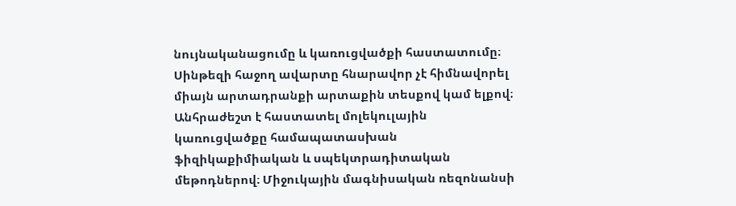նույնականացումը և կառուցվածքի հաստատումը։ Սինթեզի հաջող ավարտը հնարավոր չէ հիմնավորել միայն արտադրանքի արտաքին տեսքով կամ ելքով։ Անհրաժեշտ է հաստատել մոլեկուլային կառուցվածքը համապատասխան ֆիզիկաքիմիական և սպեկտրադիտական մեթոդներով։ Միջուկային մագնիսական ռեզոնանսի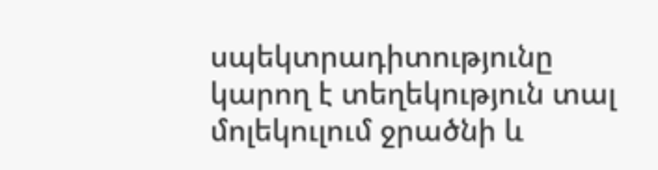սպեկտրադիտությունը կարող է տեղեկություն տալ մոլեկուլում ջրածնի և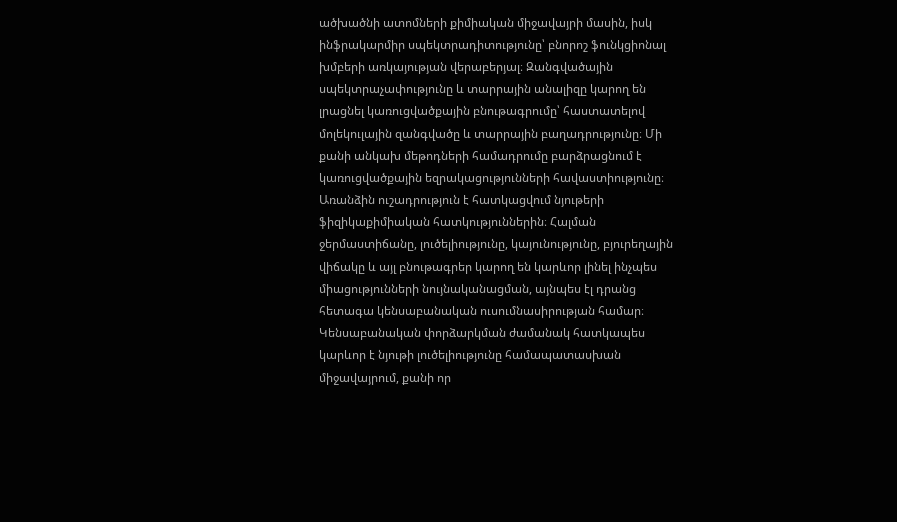ածխածնի ատոմների քիմիական միջավայրի մասին, իսկ ինֆրակարմիր սպեկտրադիտությունը՝ բնորոշ ֆունկցիոնալ խմբերի առկայության վերաբերյալ։ Զանգվածային սպեկտրաչափությունը և տարրային անալիզը կարող են լրացնել կառուցվածքային բնութագրումը՝ հաստատելով մոլեկուլային զանգվածը և տարրային բաղադրությունը։ Մի քանի անկախ մեթոդների համադրումը բարձրացնում է կառուցվածքային եզրակացությունների հավաստիությունը։ Առանձին ուշադրություն է հատկացվում նյութերի ֆիզիկաքիմիական հատկություններին։ Հալման ջերմաստիճանը, լուծելիությունը, կայունությունը, բյուրեղային վիճակը և այլ բնութագրեր կարող են կարևոր լինել ինչպես միացությունների նույնականացման, այնպես էլ դրանց հետագա կենսաբանական ուսումնասիրության համար։ Կենսաբանական փորձարկման ժամանակ հատկապես կարևոր է նյութի լուծելիությունը համապատասխան միջավայրում, քանի որ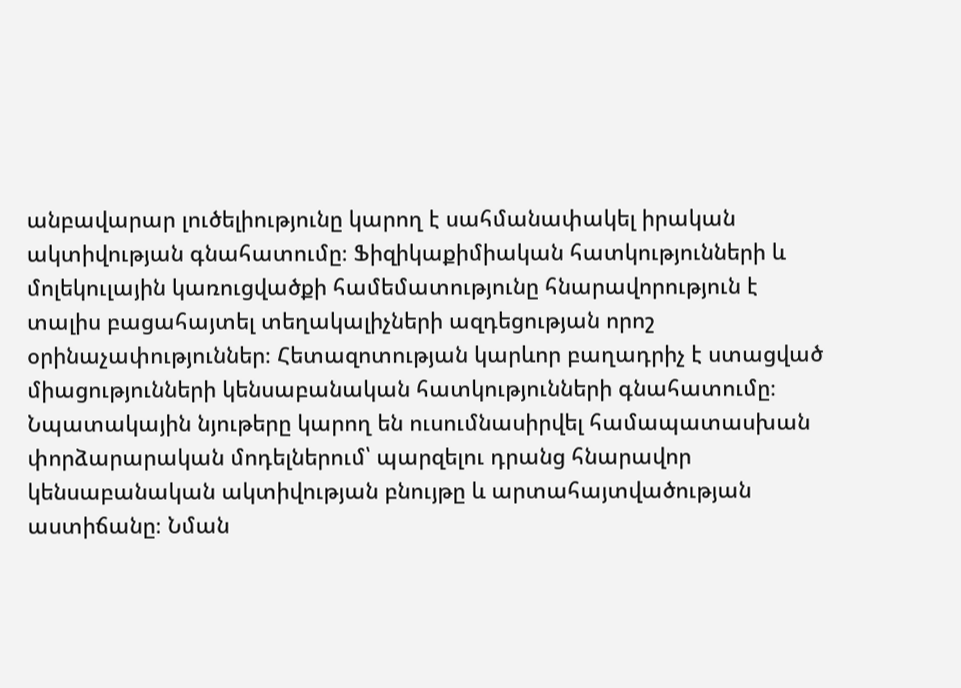անբավարար լուծելիությունը կարող է սահմանափակել իրական ակտիվության գնահատումը։ Ֆիզիկաքիմիական հատկությունների և մոլեկուլային կառուցվածքի համեմատությունը հնարավորություն է տալիս բացահայտել տեղակալիչների ազդեցության որոշ օրինաչափություններ։ Հետազոտության կարևոր բաղադրիչ է ստացված միացությունների կենսաբանական հատկությունների գնահատումը։ Նպատակային նյութերը կարող են ուսումնասիրվել համապատասխան փորձարարական մոդելներում՝ պարզելու դրանց հնարավոր կենսաբանական ակտիվության բնույթը և արտահայտվածության աստիճանը։ Նման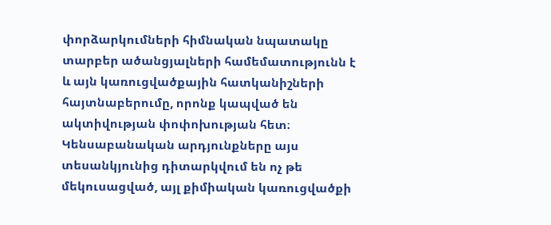փորձարկումների հիմնական նպատակը տարբեր ածանցյալների համեմատությունն է և այն կառուցվածքային հատկանիշների հայտնաբերումը, որոնք կապված են ակտիվության փոփոխության հետ։ Կենսաբանական արդյունքները այս տեսանկյունից դիտարկվում են ոչ թե մեկուսացված, այլ քիմիական կառուցվածքի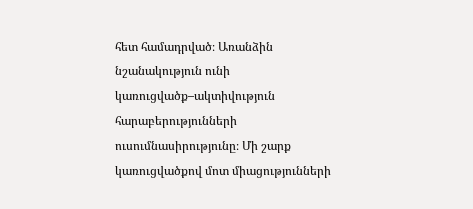հետ համադրված։ Առանձին նշանակություն ունի կառուցվածք–ակտիվություն հարաբերությունների ուսումնասիրությունը։ Մի շարք կառուցվածքով մոտ միացությունների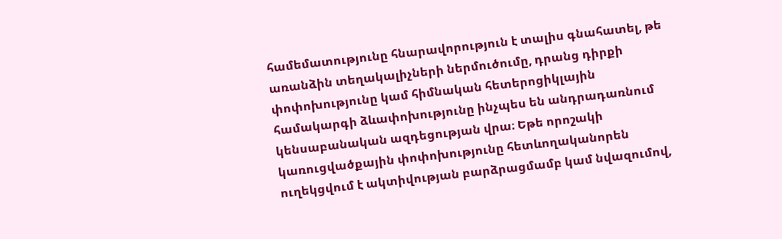համեմատությունը հնարավորություն է տալիս գնահատել, թե առանձին տեղակալիչների ներմուծումը, դրանց դիրքի փոփոխությունը կամ հիմնական հետերոցիկլային համակարգի ձևափոխությունը ինչպես են անդրադառնում կենսաբանական ազդեցության վրա։ Եթե որոշակի կառուցվածքային փոփոխությունը հետևողականորեն ուղեկցվում է ակտիվության բարձրացմամբ կամ նվազումով,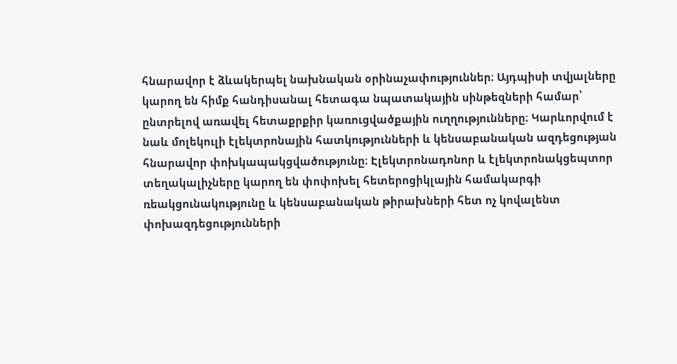հնարավոր է ձևակերպել նախնական օրինաչափություններ։ Այդպիսի տվյալները կարող են հիմք հանդիսանալ հետագա նպատակային սինթեզների համար՝ ընտրելով առավել հետաքրքիր կառուցվածքային ուղղությունները։ Կարևորվում է նաև մոլեկուլի էլեկտրոնային հատկությունների և կենսաբանական ազդեցության հնարավոր փոխկապակցվածությունը։ Էլեկտրոնադոնոր և էլեկտրոնակցեպտոր տեղակալիչները կարող են փոփոխել հետերոցիկլային համակարգի ռեակցունակությունը և կենսաբանական թիրախների հետ ոչ կովալենտ փոխազդեցությունների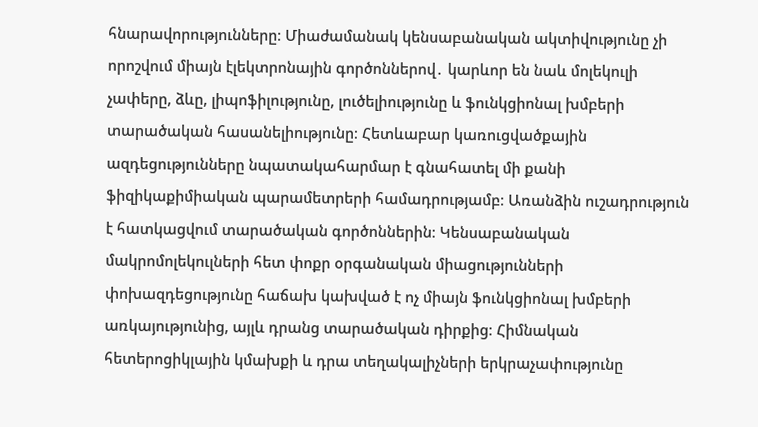հնարավորությունները։ Միաժամանակ կենսաբանական ակտիվությունը չի որոշվում միայն էլեկտրոնային գործոններով․ կարևոր են նաև մոլեկուլի չափերը, ձևը, լիպոֆիլությունը, լուծելիությունը և ֆունկցիոնալ խմբերի տարածական հասանելիությունը։ Հետևաբար կառուցվածքային ազդեցությունները նպատակահարմար է գնահատել մի քանի ֆիզիկաքիմիական պարամետրերի համադրությամբ։ Առանձին ուշադրություն է հատկացվում տարածական գործոններին։ Կենսաբանական մակրոմոլեկուլների հետ փոքր օրգանական միացությունների փոխազդեցությունը հաճախ կախված է ոչ միայն ֆունկցիոնալ խմբերի առկայությունից, այլև դրանց տարածական դիրքից։ Հիմնական հետերոցիկլային կմախքի և դրա տեղակալիչների երկրաչափությունը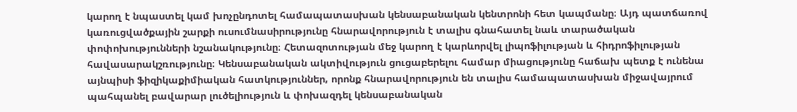կարող է նպաստել կամ խոչընդոտել համապատասխան կենսաբանական կենտրոնի հետ կապմանը։ Այդ պատճառով կառուցվածքային շարքի ուսումնասիրությունը հնարավորություն է տալիս գնահատել նաև տարածական փոփոխությունների նշանակությունը։ Հետազոտության մեջ կարող է կարևորվել լիպոֆիլության և հիդրոֆիլության հավասարակշռությունը։ Կենսաբանական ակտիվություն ցուցաբերելու համար միացությունը հաճախ պետք է ունենա այնպիսի ֆիզիկաքիմիական հատկություններ, որոնք հնարավորություն են տալիս համապատասխան միջավայրում պահպանել բավարար լուծելիություն և փոխազդել կենսաբանական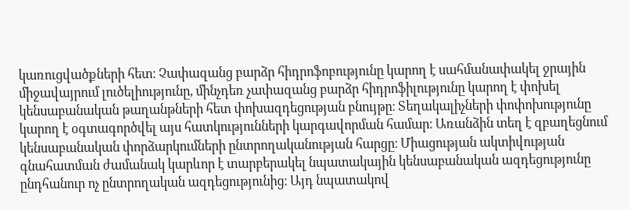կառուցվածքների հետ։ Չափազանց բարձր հիդրոֆոբությունը կարող է սահմանափակել ջրային միջավայրում լուծելիությունը, մինչդեռ չափազանց բարձր հիդրոֆիլությունը կարող է փոխել կենսաբանական թաղանթների հետ փոխազդեցության բնույթը։ Տեղակալիչների փոփոխությունը կարող է օգտագործվել այս հատկությունների կարգավորման համար։ Առանձին տեղ է զբաղեցնում կենսաբանական փորձարկումների ընտրողականության հարցը։ Միացության ակտիվության գնահատման ժամանակ կարևոր է տարբերակել նպատակային կենսաբանական ազդեցությունը ընդհանուր ոչ ընտրողական ազդեցությունից։ Այդ նպատակով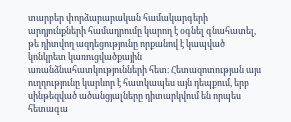տարբեր փորձարարական համակարգերի արդյունքների համադրումը կարող է օգնել գնահատել, թե դիտվող ազդեցությունը որքանով է կապված կոնկրետ կառուցվածքային առանձնահատկությունների հետ։ Հետազոտության այս ուղղությունը կարևոր է հատկապես այն դեպքում, երբ սինթեզված ածանցյալները դիտարկվում են որպես հետագա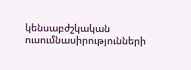կենսաբժշկական ուսումնասիրությունների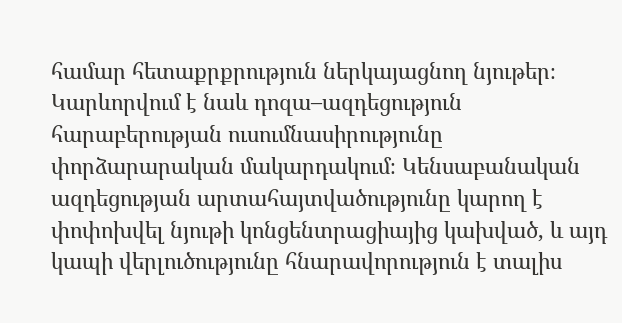համար հետաքրքրություն ներկայացնող նյութեր։ Կարևորվում է նաև դոզա–ազդեցություն հարաբերության ուսումնասիրությունը փորձարարական մակարդակում։ Կենսաբանական ազդեցության արտահայտվածությունը կարող է փոփոխվել նյութի կոնցենտրացիայից կախված, և այդ կապի վերլուծությունը հնարավորություն է տալիս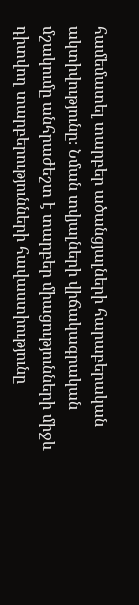համեմատել տարբեր ածանցյալների հարաբերական ակտիվությունը։ Նման տվյալների վիճակագրական մշակումը անհրաժեշտ է տարբեր միացությունների միջև դիտվող տարբերությունների հավաստիությունը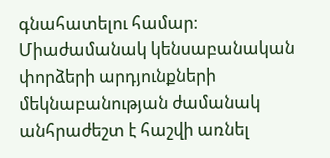գնահատելու համար։ Միաժամանակ կենսաբանական փորձերի արդյունքների մեկնաբանության ժամանակ անհրաժեշտ է հաշվի առնել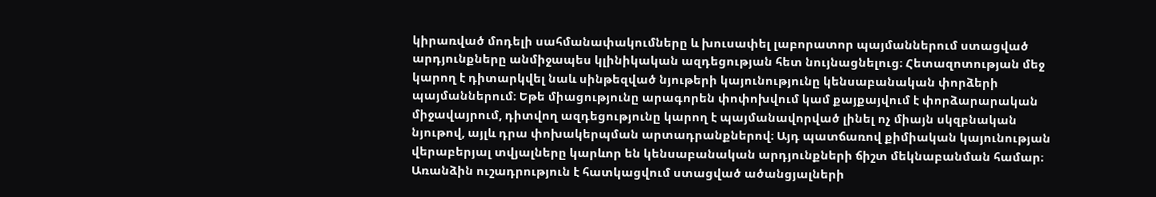կիրառված մոդելի սահմանափակումները և խուսափել լաբորատոր պայմաններում ստացված արդյունքները անմիջապես կլինիկական ազդեցության հետ նույնացնելուց։ Հետազոտության մեջ կարող է դիտարկվել նաև սինթեզված նյութերի կայունությունը կենսաբանական փորձերի պայմաններում։ Եթե միացությունը արագորեն փոփոխվում կամ քայքայվում է փորձարարական միջավայրում, դիտվող ազդեցությունը կարող է պայմանավորված լինել ոչ միայն սկզբնական նյութով, այլև դրա փոխակերպման արտադրանքներով։ Այդ պատճառով քիմիական կայունության վերաբերյալ տվյալները կարևոր են կենսաբանական արդյունքների ճիշտ մեկնաբանման համար։ Առանձին ուշադրություն է հատկացվում ստացված ածանցյալների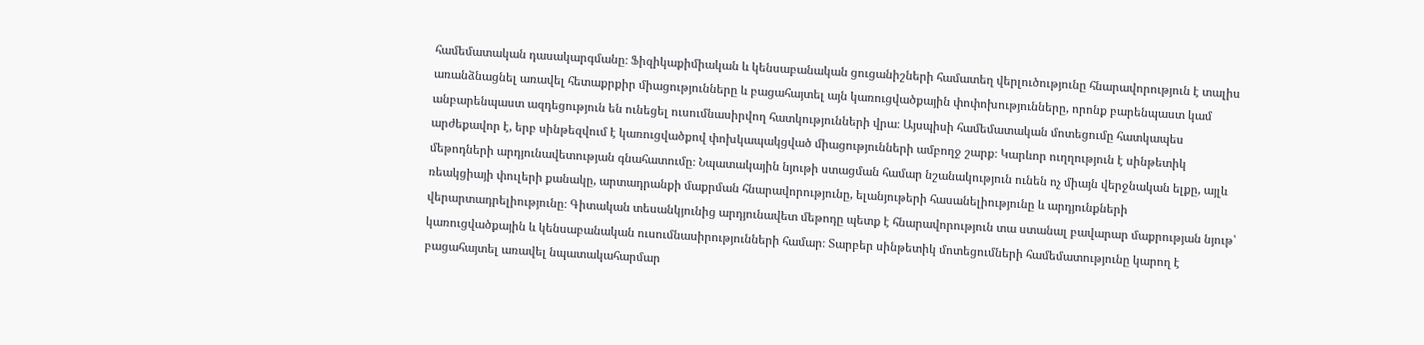համեմատական դասակարգմանը։ Ֆիզիկաքիմիական և կենսաբանական ցուցանիշների համատեղ վերլուծությունը հնարավորություն է տալիս առանձնացնել առավել հետաքրքիր միացությունները և բացահայտել այն կառուցվածքային փոփոխությունները, որոնք բարենպաստ կամ անբարենպաստ ազդեցություն են ունեցել ուսումնասիրվող հատկությունների վրա։ Այսպիսի համեմատական մոտեցումը հատկապես արժեքավոր է, երբ սինթեզվում է կառուցվածքով փոխկապակցված միացությունների ամբողջ շարք։ Կարևոր ուղղություն է սինթետիկ մեթոդների արդյունավետության գնահատումը։ Նպատակային նյութի ստացման համար նշանակություն ունեն ոչ միայն վերջնական ելքը, այլև ռեակցիայի փուլերի քանակը, արտադրանքի մաքրման հնարավորությունը, ելանյութերի հասանելիությունը և արդյունքների վերարտադրելիությունը։ Գիտական տեսանկյունից արդյունավետ մեթոդը պետք է հնարավորություն տա ստանալ բավարար մաքրության նյութ՝ կառուցվածքային և կենսաբանական ուսումնասիրությունների համար։ Տարբեր սինթետիկ մոտեցումների համեմատությունը կարող է բացահայտել առավել նպատակահարմար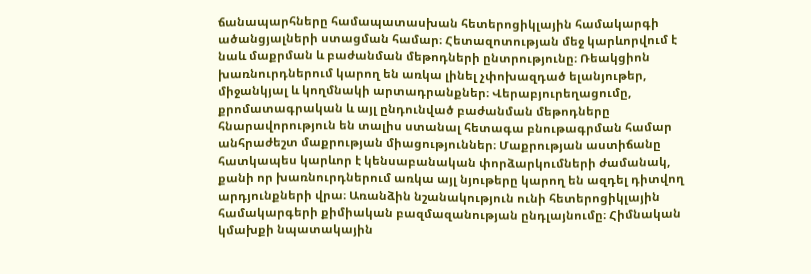ճանապարհները համապատասխան հետերոցիկլային համակարգի ածանցյալների ստացման համար։ Հետազոտության մեջ կարևորվում է նաև մաքրման և բաժանման մեթոդների ընտրությունը։ Ռեակցիոն խառնուրդներում կարող են առկա լինել չփոխազդած ելանյութեր, միջանկյալ և կողմնակի արտադրանքներ։ Վերաբյուրեղացումը, քրոմատագրական և այլ ընդունված բաժանման մեթոդները հնարավորություն են տալիս ստանալ հետագա բնութագրման համար անհրաժեշտ մաքրության միացություններ։ Մաքրության աստիճանը հատկապես կարևոր է կենսաբանական փորձարկումների ժամանակ, քանի որ խառնուրդներում առկա այլ նյութերը կարող են ազդել դիտվող արդյունքների վրա։ Առանձին նշանակություն ունի հետերոցիկլային համակարգերի քիմիական բազմազանության ընդլայնումը։ Հիմնական կմախքի նպատակային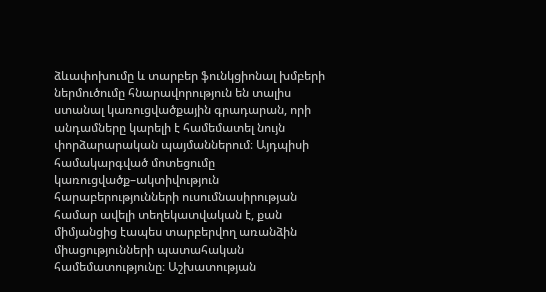ձևափոխումը և տարբեր ֆունկցիոնալ խմբերի ներմուծումը հնարավորություն են տալիս ստանալ կառուցվածքային գրադարան, որի անդամները կարելի է համեմատել նույն փորձարարական պայմաններում։ Այդպիսի համակարգված մոտեցումը կառուցվածք–ակտիվություն հարաբերությունների ուսումնասիրության համար ավելի տեղեկատվական է, քան միմյանցից էապես տարբերվող առանձին միացությունների պատահական համեմատությունը։ Աշխատության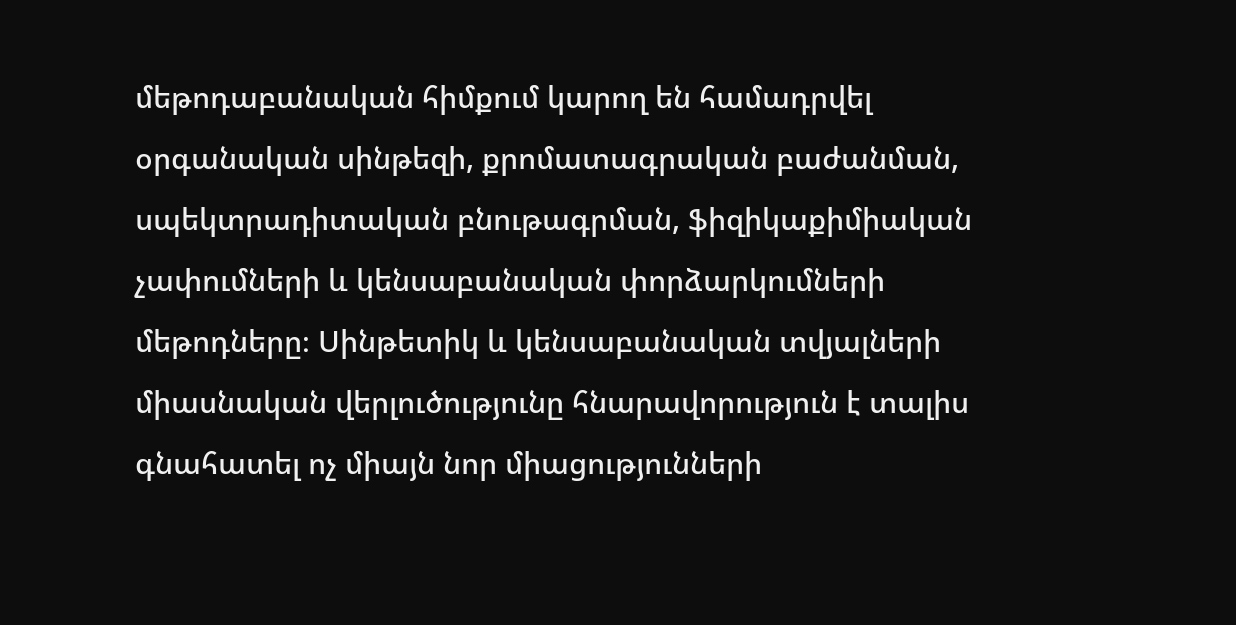մեթոդաբանական հիմքում կարող են համադրվել օրգանական սինթեզի, քրոմատագրական բաժանման, սպեկտրադիտական բնութագրման, ֆիզիկաքիմիական չափումների և կենսաբանական փորձարկումների մեթոդները։ Սինթետիկ և կենսաբանական տվյալների միասնական վերլուծությունը հնարավորություն է տալիս գնահատել ոչ միայն նոր միացությունների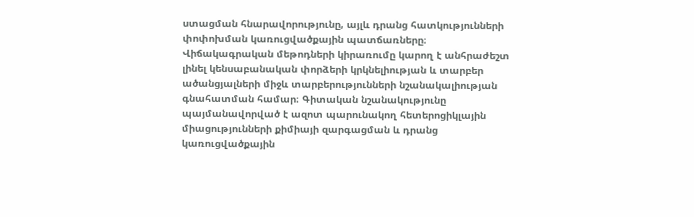ստացման հնարավորությունը, այլև դրանց հատկությունների փոփոխման կառուցվածքային պատճառները։ Վիճակագրական մեթոդների կիրառումը կարող է անհրաժեշտ լինել կենսաբանական փորձերի կրկնելիության և տարբեր ածանցյալների միջև տարբերությունների նշանակալիության գնահատման համար։ Գիտական նշանակությունը պայմանավորված է ազոտ պարունակող հետերոցիկլային միացությունների քիմիայի զարգացման և դրանց կառուցվածքային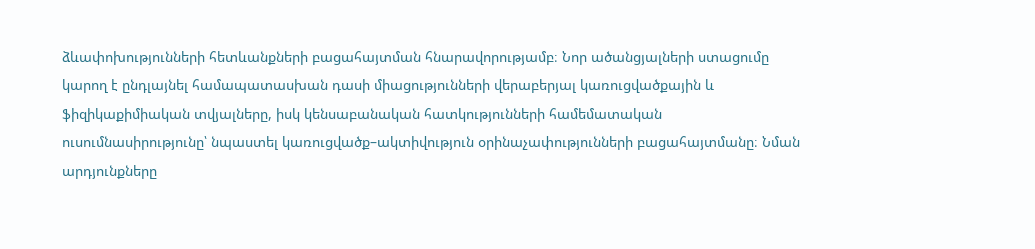ձևափոխությունների հետևանքների բացահայտման հնարավորությամբ։ Նոր ածանցյալների ստացումը կարող է ընդլայնել համապատասխան դասի միացությունների վերաբերյալ կառուցվածքային և ֆիզիկաքիմիական տվյալները, իսկ կենսաբանական հատկությունների համեմատական ուսումնասիրությունը՝ նպաստել կառուցվածք–ակտիվություն օրինաչափությունների բացահայտմանը։ Նման արդյունքները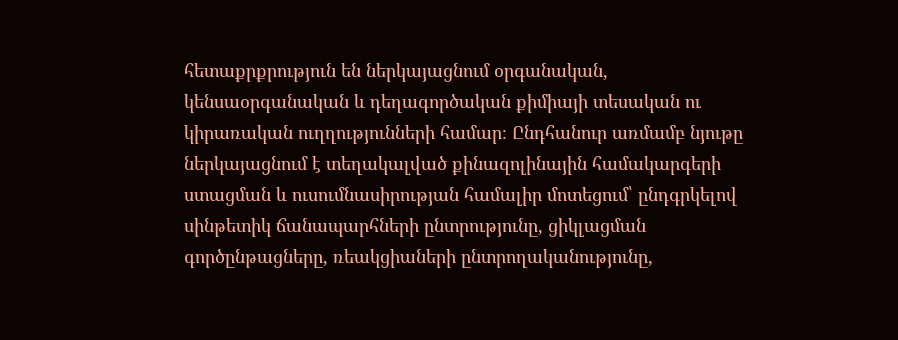հետաքրքրություն են ներկայացնում օրգանական, կենսաօրգանական և դեղագործական քիմիայի տեսական ու կիրառական ուղղությունների համար։ Ընդհանուր առմամբ նյութը ներկայացնում է տեղակալված քինազոլինային համակարգերի ստացման և ուսումնասիրության համալիր մոտեցում՝ ընդգրկելով սինթետիկ ճանապարհների ընտրությունը, ցիկլացման գործընթացները, ռեակցիաների ընտրողականությունը,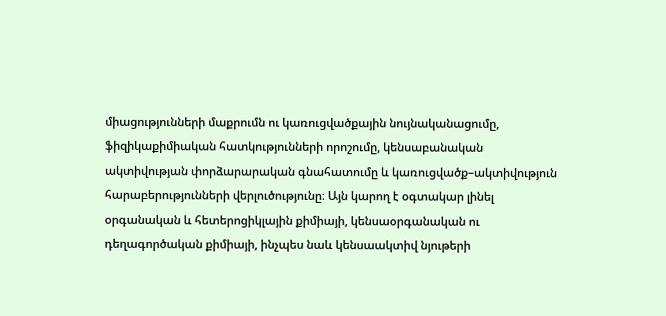միացությունների մաքրումն ու կառուցվածքային նույնականացումը, ֆիզիկաքիմիական հատկությունների որոշումը, կենսաբանական ակտիվության փորձարարական գնահատումը և կառուցվածք–ակտիվություն հարաբերությունների վերլուծությունը։ Այն կարող է օգտակար լինել օրգանական և հետերոցիկլային քիմիայի, կենսաօրգանական ու դեղագործական քիմիայի, ինչպես նաև կենսաակտիվ նյութերի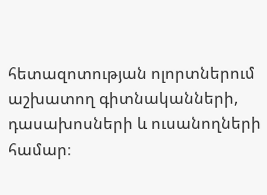հետազոտության ոլորտներում աշխատող գիտնականների, դասախոսների և ուսանողների համար։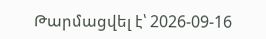Թարմացվել է՝ 2026-09-16